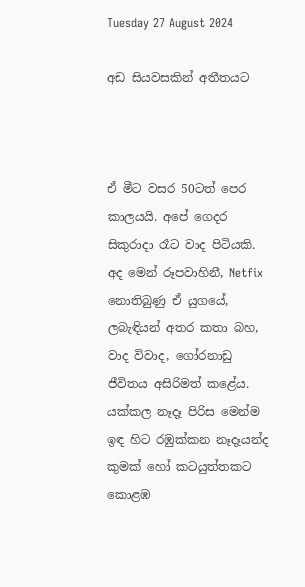Tuesday 27 August 2024

අඩ සියවසකින් අතීතයට



ඒ මීට වසර 50ටත් පෙර කාලයයි. අපේ ගෙදර සිකුරාදා රෑට වාද පිටියකි. අද මෙන් රූපවාහිනී, Netfix නොතිබුණු ඒ යුගයේ, ලබැඳියන් අතර කතා බහ, වාද විවාද, ගෝරනාඩු ජීවිතය අසිරිමත් කළේය. යක්කල නෑදෑ පිරිස මෙන්ම ඉඳ හිට රඹුක්කන නෑදෑයන්ද කුමක් හෝ කටයුත්තකට කොළඹ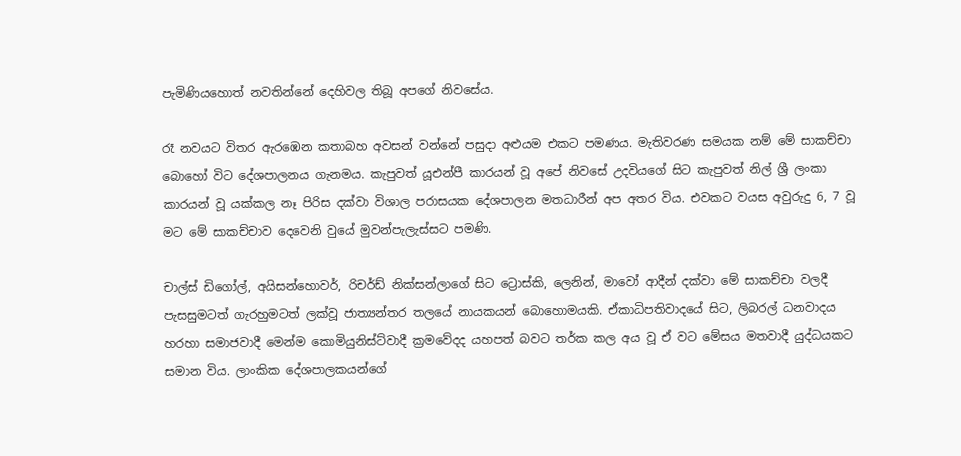පැමිණියහොත් නවතින්නේ දෙහිවල තිබූ අපගේ නිවසේය.

රෑ නවයට විතර ඇරඹෙන කතාබහ අවසන් වන්නේ පසුදා අළුයම එකට පමණය. මැතිවරණ සමයක නම් මේ සාකච්චා බොහෝ විට දේශපාලනය ගැනමය. කැපුවත් යූඑන්පී කාරයන් වූ අපේ නිවසේ උදවියගේ සිට කැපුවත් නිල් ශ්‍රී ලංකා කාරයන් වූ යක්කල නෑ පිරිස දක්වා විශාල පරාසයක දේශපාලන මතධාරීන් අප අතර විය. එවකට වයස අවුරුදු 6, 7 වූ මට මේ සාකච්චාව දෙවෙනි වුයේ මුවන්පැලැස්සට පමණි.

චාල්ස් ඩිගෝල්, අයිසන්හොවර්, රිචර්ඩ් නික්සන්ලාගේ සිට ට්‍රොස්කි, ලෙනින්, මාවෝ ආදීන් දක්වා මේ සාකච්චා වලදී පැසසුමටත් ගැරහුමටත් ලක්වූ ජාත්‍යන්තර තලයේ නායකයන් බොහොමයකි. ඒකාධිපතිවාදයේ සිට, ලිබරල් ධනවාදය හරහා සමාජවාදී මෙන්ම කොමියුනිස්ට්වාදී ක්‍රමවේදද යහපත් බවට තර්ක කල අය වූ ඒ වට මේසය මතවාදී යුද්ධයකට සමාන විය. ලාංකික දේශපාලකයන්ගේ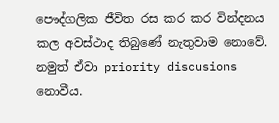පෞද්ගලික ජීවිත රස කර කර වින්දනය කල අවස්ථාද තිබුණේ නැතුවාම නොවේ. නමුත් ඒවා priority discusions නොවීය.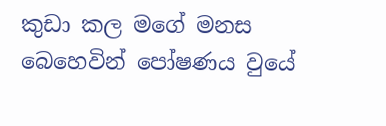කුඩා කල මගේ මනස බෙහෙවින් පෝෂණය වුයේ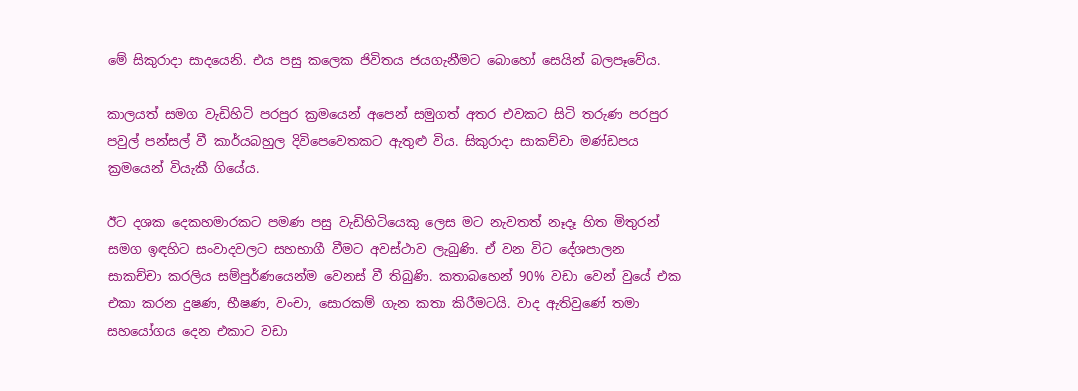මේ සිකුරාදා සාදයෙනි. එය පසු කලෙක ජිවිතය ජයගැනීමට බොහෝ සෙයින් බලපෑවේය.

කාලයත් සමග වැඩිහිටි පරපුර ක්‍රමයෙන් අපෙන් සමුගත් අතර එවකට සිටි තරුණ පරපුර පවුල් පන්සල් වී කාර්යබහුල දිවිපෙවෙතකට ඇතුළු විය. සිකුරාදා සාකච්චා මණ්ඩපය ක්‍රමයෙන් වියැකී ගියේය.

ඊට දශක දෙකහමාරකට පමණ පසු වැඩිහිටියෙකු ලෙස මට නැවතත් නෑදෑ හිත මිතුරන් සමග ඉඳහිට සංවාදවලට සහභාගී වීමට අවස්ථාව ලැබුණි. ඒ වන විට දේශපාලන සාකච්චා කරලිය සම්පුර්ණයෙන්ම වෙනස් වී තිබුණි. කතාබහෙන් 90% වඩා වෙන් වුයේ එක එකා කරන දුෂණ, භීෂණ, වංචා, සොරකම් ගැන කතා කිරීමටයි. වාද ඇතිවුණේ තමා සහයෝගය දෙන එකාට වඩා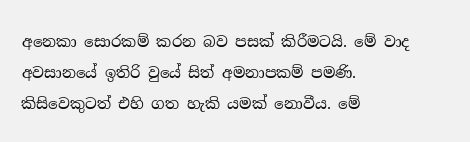අනෙකා සොරකම් කරන බව පසක් කිරීමටයි. මේ වාද අවසානයේ ඉතිරි වුයේ සිත් අමනාපකම් පමණි. කිසිවෙකුටත් එහි ගත හැකි යමක් නොවීය. මේ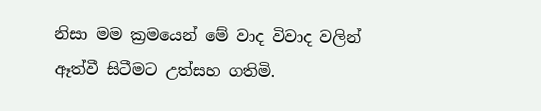නිසා මම ක්‍රමයෙන් මේ වාද විවාද වලින් ඈත්වී සිටීමට උත්සහ ගතිමි.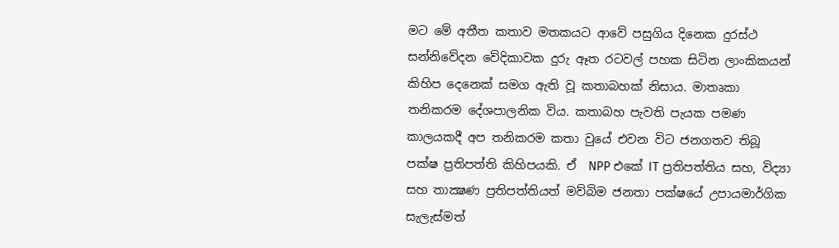මට මේ අතීත කතාව මතකයට ආවේ පසුගිය දිනෙක දුරස්ථ සන්නිවේදන වේදිකාවක දුරු ඈත රටවල් පහක සිටින ලාංකිකයන් කිහිප දෙනෙක් සමග ඇති වූ කතාබහක් නිසාය. මාතෘකා තනිකරම දේශපාලනික විය. කතාබහ පැවති පැයක පමණ කාලයකදී අප තනිකරම කතා වුයේ එවන විට ජනගතව තිබූ පක්ෂ ප්‍රතිපත්ති කිහිපයකි. ඒ  NPP එකේ IT ප්‍රතිපත්තිය සහ, විද්‍යා සහ තාක්‍ෂණ ප්‍රතිපත්තියත් මව්බිම ජනතා පක්ෂයේ උපායමාර්ගික සැලැස්මත්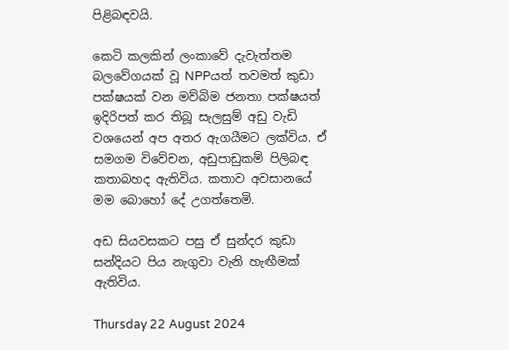පිළිබඳවයි.

කෙටි කලකින් ලංකාවේ දැවැත්තම බලවේගයක් වූ NPPයත් තවමත් කුඩා පක්ෂයක් වන මව්බිම ජනතා පක්ෂයත් ඉදිරිපත් කර තිබූ සැලසුම් අඩු වැඩි වශයෙන් අප අතර ඇගයීමට ලක්විය. ඒ සමගම විවේචන, අඩුපාඩුකම් පිලිබඳ කතාබහද ඇතිවිය. කතාව අවසානයේ මම බොහෝ දේ උගත්තෙමි.

අඩ සියවසකට පසු ඒ සුන්දර කුඩා සන්දියට පිය නැගුවා වැනි හැඟීමක්  ඇතිවිය.

Thursday 22 August 2024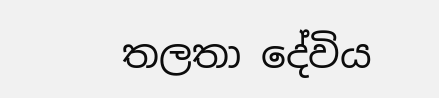තලතා දේවිය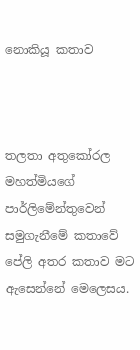නොකියූ කතාව



තලතා අතුකෝරල මහත්මියගේ පාර්ලිමේන්තුවෙන් සමුගැනීමේ කතාවේ පේලි අතර කතාව මට ඇසෙන්නේ මෙලෙසය.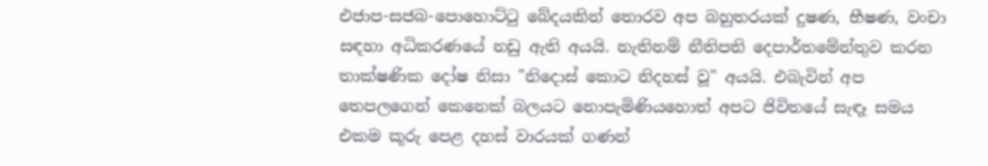එජාප-සජබ-පොහොට්ටු බේදයකින් තොරව අප බහුතරයක් දුෂණ, භීෂණ, වංචා සඳහා අධිකරණයේ නඩු ඇති අයයි. නැතිනම් නීතිපති දෙපාර්තමේන්තුව කරන තාක්ෂණික දෝෂ නිසා "නිදොස් කොට නිදහස් වූ" අයයි. එබැවින් අප තෙපලගෙන් කෙනෙක් බලයට නොපැමිණියහොත් අපට ජිවිතයේ සැඳෑ සමය එකම කූරු පෙළ දහස් වාරයක් ගණන්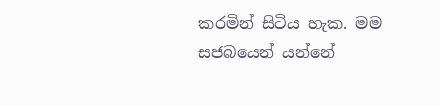කරමින් සිටිය හැක. මම සජබයෙන් යන්නේ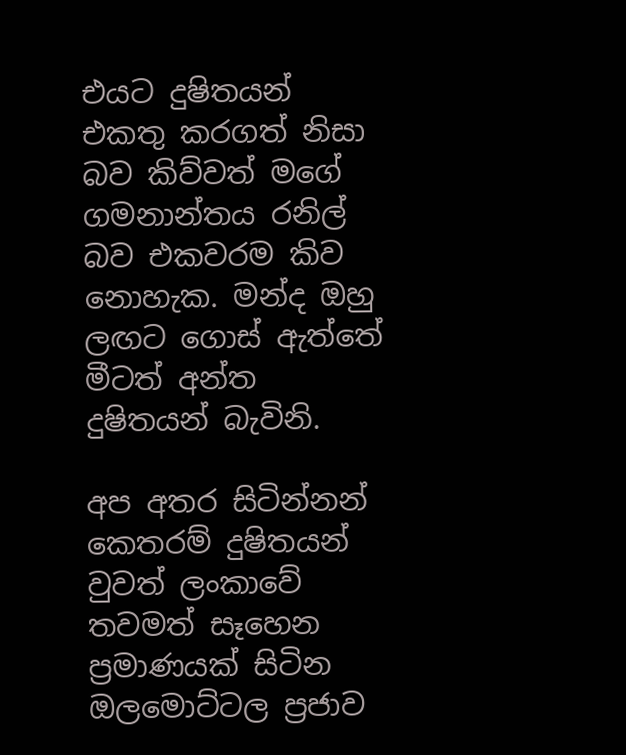එයට දුෂිතයන් එකතු කරගත් නිසා බව කිව්වත් මගේ ගමනාන්තය රනිල් බව එකවරම කිව නොහැක. මන්ද ඔහු ලඟට ගොස් ඇත්තේ මීටත් අන්ත දුෂිතයන් බැවිනි.

අප අතර සිටින්නන් කෙතරම් දුෂිතයන් වුවත් ලංකාවේ තවමත් සෑහෙන ප්‍රමාණයක් සිටින ඔලමොට්ටල ප්‍රජාව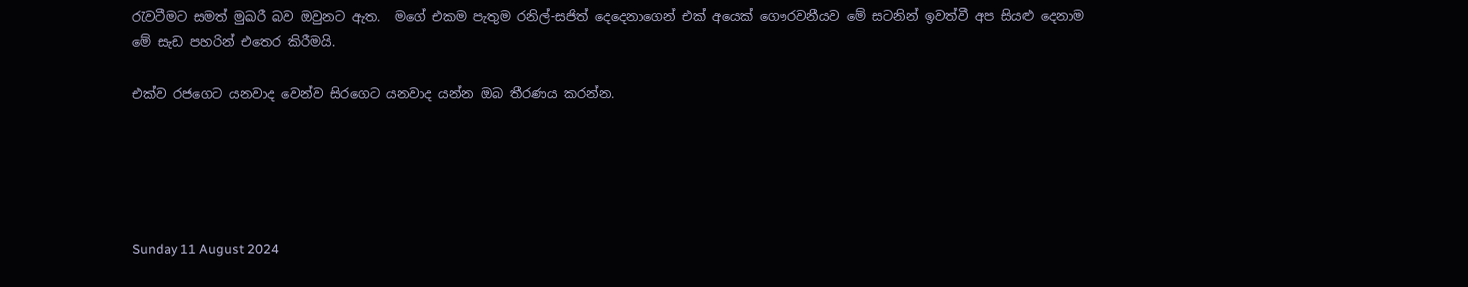රැවටීමට සමත් මුඛරී බව ඔවුනට ඇත.  මගේ එකම පැතුම රනිල්-සජිත් දෙදෙනාගෙන් එක් අයෙක් ගෞරවනීයව මේ සටනින් ඉවත්වී අප සියළු දෙනාම මේ සැඩ පහරින් එතෙර කිරීමයි.

එක්ව රජගෙට යනවාද වෙන්ව සිරගෙට යනවාද යන්න ඔබ තීරණය කරන්න.





Sunday 11 August 2024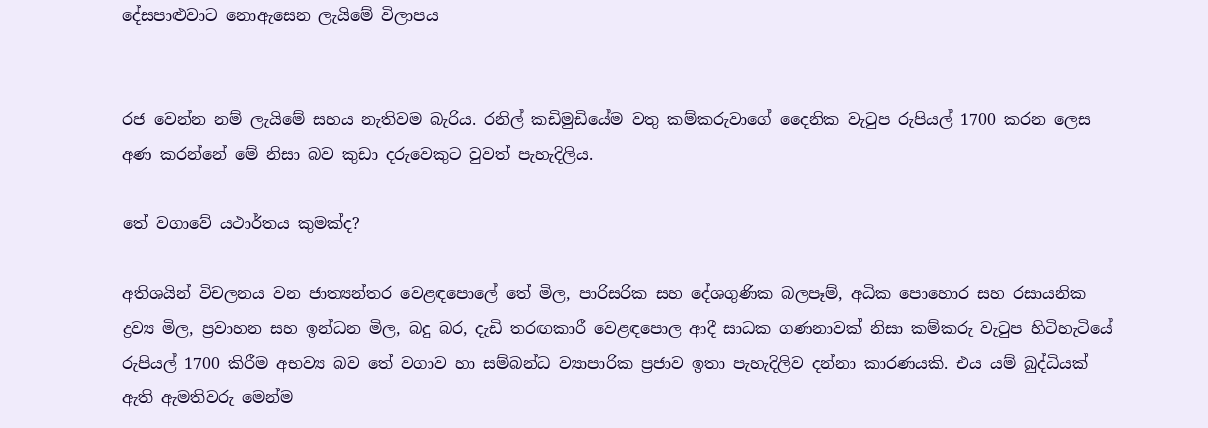දේසපාළුවාට නොඇසෙන ලැයිමේ විලාපය


රජ වෙන්න නම් ලැයිමේ සහය නැතිවම බැරිය. රනිල් කඩිමුඩියේම වතු කම්කරුවාගේ දෛනික වැටුප රුපියල් 1700 කරන ලෙස අණ කරන්නේ මේ නිසා බව කුඩා දරුවෙකුට වුවත් පැහැදිලිය.

තේ වගාවේ යථාර්තය කුමක්ද?

අතිශයින් විචලනය වන ජාත්‍යන්තර වෙළඳපොලේ තේ මිල, පාරිසරික සහ දේශගුණික බලපෑම්, අධික පොහොර සහ රසායනික ද්‍රව්‍ය මිල, ප්‍රවාහන සහ ඉන්ධන මිල, බදු බර, දැඩි තරඟකාරී වෙළඳපොල ආදී සාධක ගණනාවක් නිසා කම්කරු වැටුප හිටිහැටියේ රුපියල් 1700 කිරීම අභව්‍ය බව තේ වගාව හා සම්බන්ධ ව්‍යාපාරික ප්‍රජාව ඉතා පැහැදිලිව දන්නා කාරණයකි. එය යම් බුද්ධියක් ඇති ඇමතිවරු මෙන්ම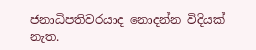ජනාධිපතිවරයාද නොදන්න විදියක් නැත.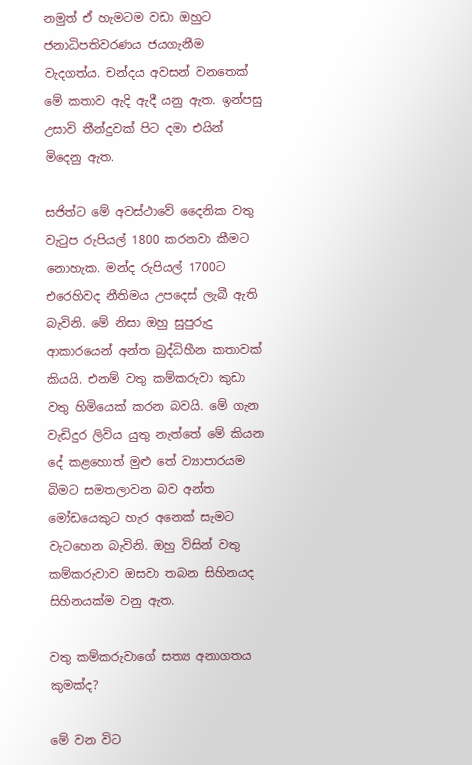නමුත් ඒ හැමටම වඩා ඔහුට ජනාධිපතිවරණය ජයගැනීම වැදගත්ය. චන්දය අවසන් වනතෙක් මේ කතාව ඇදි ඇදී යනු ඇත. ඉන්පසු උසාවි තීන්දුවක් පිට දමා එයින් මිදෙනු ඇත.

සජිත්ට මේ අවස්ථාවේ දෛනික වතු වැටුප රුපියල් 1800 කරනවා කීමට නොහැක. මන්ද රුපියල් 1700ට එරෙහිවද නීතිමය උපදෙස් ලැබී ඇති බැවිනි. මේ නිසා ඔහු සුපුරුදු ආකාරයෙන් අන්ත බුද්ධිහීන කතාවක් කියයි. එනම් වතු කම්කරුවා කුඩා වතු හිමියෙක් කරන බවයි. මේ ගැන වැඩිදුර ලිවිය යුතු නැත්තේ මේ කියන දේ කළහොත් මුළු තේ ව්‍යාපාරයම බිමට සමතලාවන බව අන්ත මෝඩයෙකුට හැර අනෙක් සැමට වැටහෙන බැවිනි. ඔහු විසින් වතු කම්කරුවාව ඔසවා තබන සිහිනයද සිහිනයක්ම වනු ඇත.

වතු කම්කරුවාගේ සත්‍ය අනාගතය කුමක්ද?

මේ වන විට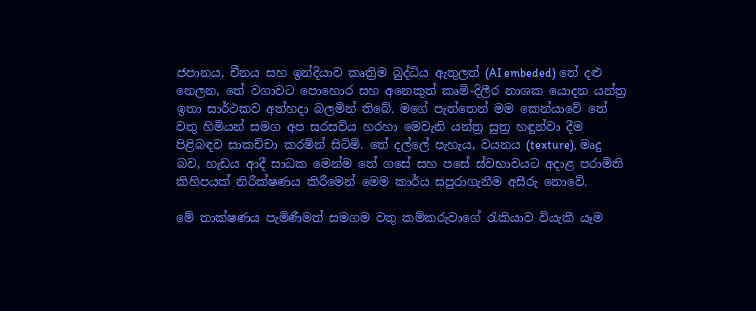ජපානය, චීනය සහ ඉන්දියාව කෘත්‍රිම බුද්ධිය ඇතුලත් (AI embeded) තේ දළු නෙලන, තේ වගාවට පොහොර සහ අනෙකුත් කෘමි-දිලීර නාශක යොදන යන්ත්‍ර ඉතා සාර්ථකව අත්හදා බලමින් තිබේ. මගේ පැත්තෙන් මම කෙන්යාවේ තේ වතු හිමියන් සමග අප සරසවිය හරහා මෙවැනි යන්ත්‍ර සුත්‍ර හඳුන්වා දීම පිළිබඳව සාකච්චා කරමින් සිටිමි. තේ දල්ලේ පැහැය, වයනය (texture), මෘදු බව, හැඩය ආදී සාධක මෙන්ම තේ ගසේ සහ පසේ ස්වභාවයට අදාළ පරාමිති කිහිපයක් නිරීක්ෂණය කිරීමෙන් මෙම කාර්ය සපුරාගැනීම අසීරු නොවේ.

මේ තාක්ෂණය පැමිණීමත් සමගම වතු කම්කරුවාගේ රැකියාව වියැකී යෑම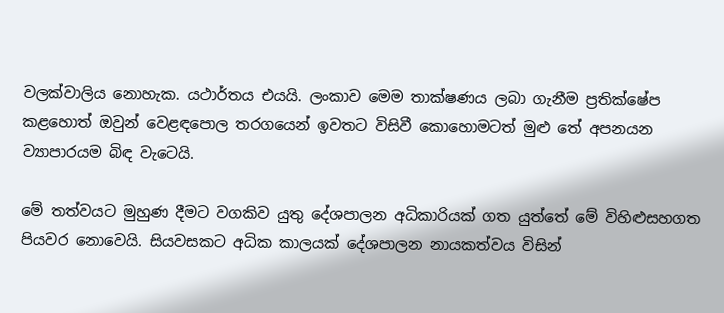වලක්වාලිය නොහැක. යථාර්තය එයයි. ලංකාව මෙම තාක්ෂණය ලබා ගැනීම ප්‍රතික්ෂේප කළහොත් ඔවුන් වෙළඳපොල තරගයෙන් ඉවතට විසිවී කොහොමටත් මුළු තේ අපනයන ව්‍යාපාරයම බිඳ වැටෙයි.

මේ තත්වයට මුහුණ දීමට වගකිව යුතු දේශපාලන අධිකාරියක් ගත යුත්තේ මේ විහිළුසහගත පියවර නොවෙයි. සියවසකට අධික කාලයක් දේශපාලන නායකත්වය විසින්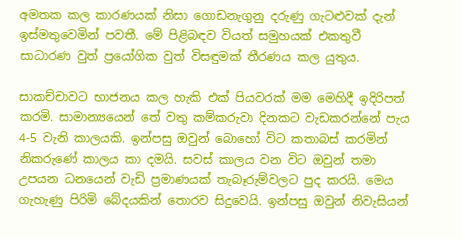අමතක කල කාරණයක් නිසා ගොඩනැගුනු දරුණු ගැටළුවක් දැන් ඉස්මතුවෙමින් පවතී. මේ පිළිබඳව වියත් සමුහයක් එකතුවී සාධාරණ වුත් ප්‍රයෝගික වුත් විසඳුමක් තීරණය කල යුතුය.

සාකච්චාවට භාජනය කල හැකි එක් පියවරක් මම මෙහිදී ඉදිරිපත් කරමි. සාමාන්‍යයෙන් තේ වතු කම්කරුවා දිනකට වැඩකරන්නේ පැය 4-5 වැනි කාලයකි. ඉන්පසු ඔවුන් බොහෝ විට කතාබස් කරමින් නිකරුණේ කාලය කා දමයි. සවස් කාලය වන විට ඔවුන් තමා උපයන ධනයෙන් වැඩි ප්‍රමාණයක් තැබෑරුම්වලට පුද කරයි. මෙය ගැහැණු පිරිමි බේදයකින් තොරව සිදුවෙයි. ඉන්පසු ඔවුන් නිවැසියන්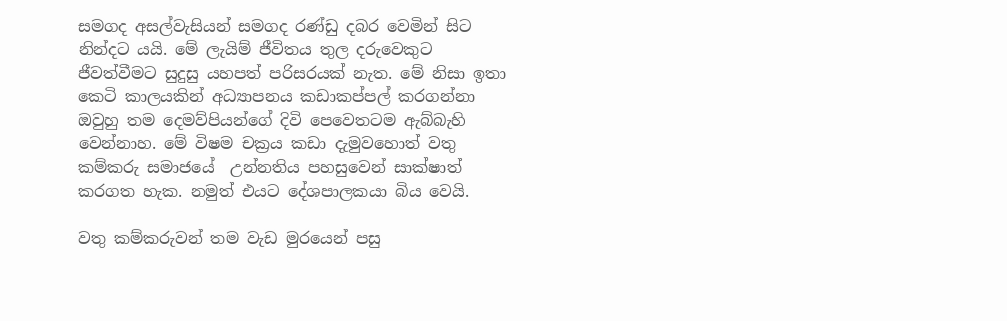සමගද අසල්වැසියන් සමගද රණ්ඩු දබර වෙමින් සිට නින්දට යයි. මේ ලැයිම් ජීවිතය තුල දරුවෙකුට ජීවත්වීමට සුදුසු යහපත් පරිසරයක් නැත. මේ නිසා ඉතා කෙටි කාලයකින් අධ්‍යාපනය කඩාකප්පල් කරගන්නා ඔවුහු තම දෙමව්පියන්ගේ දිවි පෙවෙතටම ඇබ්බැහි වෙන්නාහ. මේ විෂම චක්‍රය කඩා දැමුවහොත් වතු කම්කරු සමාජයේ  උන්නතිය පහසුවෙන් සාක්ෂාත් කරගත හැක. නමුත් එයට දේශපාලකයා බිය වෙයි.

වතු කම්කරුවන් තම වැඩ මුරයෙන් පසු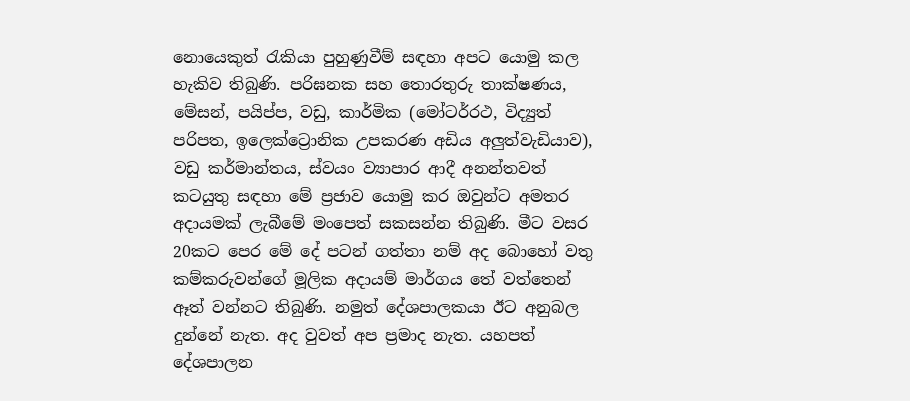නොයෙකුත් රැකියා පුහුණුවීම් සඳහා අපට යොමු කල හැකිව තිබුණි. පරිඝනක සහ තොරතුරු තාක්ෂණය, මේසන්, පයිප්ප, වඩු, කාර්මික (මෝටර්රථ, විද්‍යුත් පරිපත, ඉලෙක්ට්‍රොනික උපකරණ අඩිය අලුත්වැඩියාව), වඩු කර්මාන්තය, ස්වයං ව්‍යාපාර ආදී අනන්තවත් කටයුතු සඳහා මේ ප්‍රජාව යොමු කර ඔවුන්ට අමතර අදායමක් ලැබීමේ මංපෙත් සකසන්න තිබුණි. මීට වසර 20කට පෙර මේ දේ පටන් ගත්තා නම් අද බොහෝ වතු කම්කරුවන්ගේ මූලික අදායම් මාර්ගය තේ වත්තෙන් ඈත් වන්නට තිබුණි. නමුත් දේශපාලකයා ඊට අනුබල දුන්නේ නැත. අද වුවත් අප ප්‍රමාද නැත. යහපත් දේශපාලන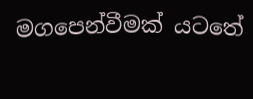මගපෙන්වීමක් යටතේ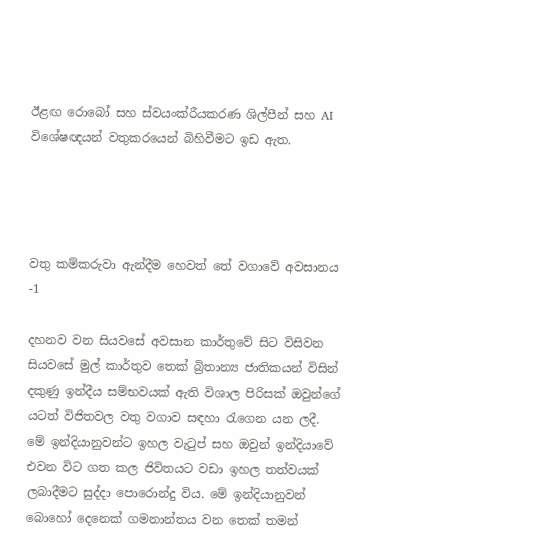ඊළඟ රොබෝ සහ ස්වයංක්රීයකරණ ශිල්පීන් සහ AI විශේෂඥයන් වතුකරයෙන් බිහිවීමට ඉඩ ඇත.




වතු කම්කරුවා ඇන්දීම හෙවත් තේ වගාවේ අවසානය -1

දහනව වන සියවසේ අවසාන කාර්තුවේ සිට විසිවන සියවසේ මුල් කාර්තුව තෙක් බ්‍රිතාන්‍ය ජාතිකයන් විසින් දකුණු ඉන්දීය සම්භවයක් ඇති විශාල පිරිසක් ඔවුන්ගේ යටත් විජිතවල වතු වගාව සඳහා රැගෙන යන ලදී. මේ ඉන්දියානුවන්ට ඉහල වැටුප් සහ ඔවුන් ඉන්දියාවේ එවන විට ගත කල ජිවිතයට වඩා ඉහල තත්වයක් ලබාදීමට සුද්දා පොරොන්දු විය. මේ ඉන්දියානුවන් බොහෝ දෙනෙක් ගමනාන්තය වන තෙක් තමන්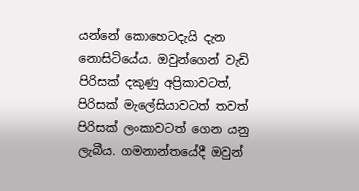යන්නේ කොහෙටදැයි දැන නොසිටියේය. ඔවුන්ගෙන් වැඩි පිරිසක් දකුණු අප්‍රිකාවටත්, පිරිසක් මැලේසියාවටත් තවත් පිරිසක් ලංකාවටත් ගෙන යනු ලැබීය. ගමනාන්තයේදී ඔවුන්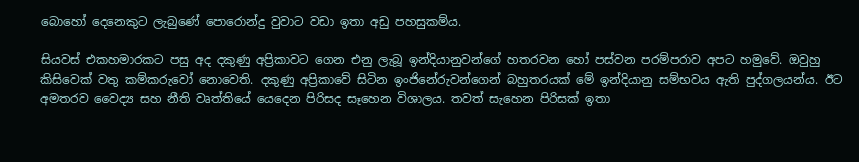බොහෝ දෙනෙකුට ලැබුණේ පොරොන්දු වුවාට වඩා ඉතා අඩු පහසුකම්ය.

සියවස් එකහමාරකට පසු අද දකුණු අප්‍රිකාවට ගෙන එනු ලැබූ ඉන්දියානුවන්ගේ හතරවන හෝ පස්වන පරම්පරාව අපට හමුවේ. ඔවුහු කිසිවෙක් වතු කම්කරුවෝ නොවෙති. දකුණු අප්‍රිකාවේ සිටින ඉංජිනේරුවන්ගෙන් බහුතරයක් මේ ඉන්දියානු සම්භවය ඇති පුද්ගලයන්ය. ඊට අමතරව වෛද්‍ය සහ නීති වෘත්තියේ යෙදෙන පිරිසද සෑහෙන විශාලය. තවත් සැහෙන පිරිසක් ඉතා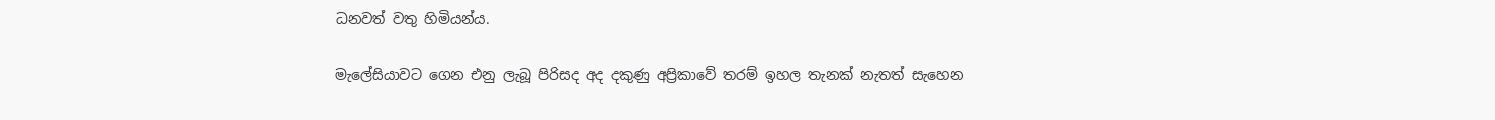ධනවත් වතු හිමියන්ය.

මැලේසියාවට ගෙන එනු ලැබූ පිරිසද අද දකුණු අප්‍රිකාවේ තරම් ඉහල තැනක් නැතත් සැහෙන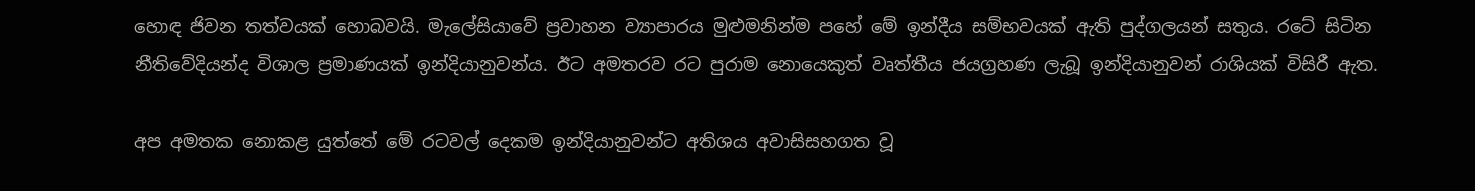හොඳ ජිවන තත්වයක් හොබවයි. මැලේසියාවේ ප්‍රවාහන ව්‍යාපාරය මුළුමනින්ම පහේ මේ ඉන්දීය සම්භවයක් ඇති පුද්ගලයන් සතුය. රටේ සිටින නීතිවේදියන්ද විශාල ප්‍රමාණයක් ඉන්දියානුවන්ය. ඊට අමතරව රට පුරාම නොයෙකුත් වෘත්තීය ජයග්‍රහණ ලැබූ ඉන්දියානුවන් රාශියක් විසිරී ඇත.

අප අමතක නොකළ යුත්තේ මේ රටවල් දෙකම ඉන්දියානුවන්ට අතිශය අවාසිසහගත වූ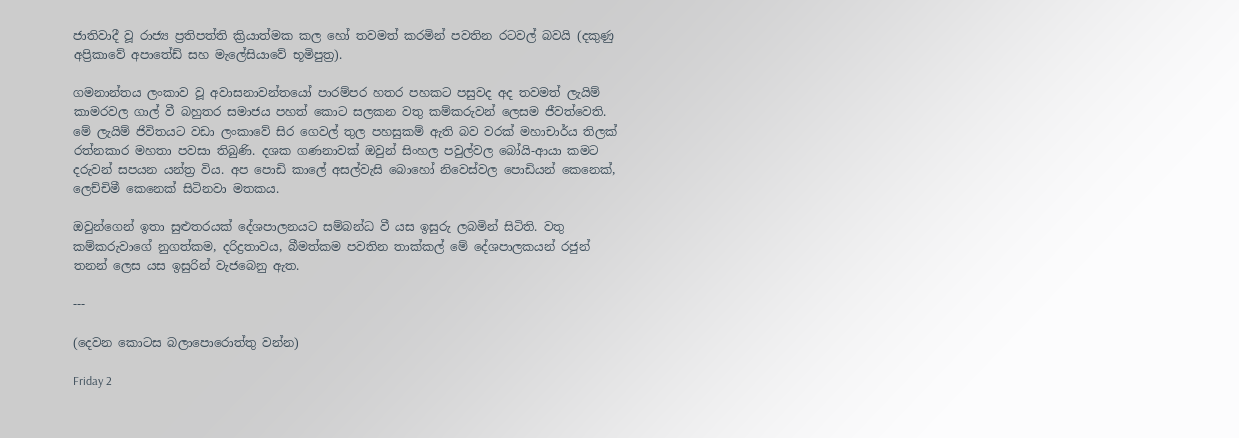ජාතිවාදී වූ රාජ්‍ය ප්‍රතිපත්ති ක්‍රියාත්මක කල හෝ තවමත් කරමින් පවතින රටවල් බවයි (දකුණු අප්‍රිකාවේ අපාතේඩ් සහ මැලේසියාවේ භූමිපුත්‍ර).

ගමනාන්තය ලංකාව වූ අවාසනාවන්තයෝ පාරම්පර හතර පහකට පසුවද අද තවමත් ලැයිම් කාමරවල ගාල් වී බහුතර සමාජය පහත් කොට සලකන වතු කම්කරුවන් ලෙසම ජීවත්වෙති. මේ ලැයිම් ජිවිතයට වඩා ලංකාවේ සිර ගෙවල් තුල පහසුකම් ඇති බව වරක් මහාචාර්ය තිලක් රත්නකාර මහතා පවසා තිබුණි. දශක ගණනාවක් ඔවුන් සිංහල පවුල්වල බෝයි-ආයා කමට දරුවන් සපයන යන්ත්‍ර විය. අප පොඩි කාලේ අසල්වැසි බොහෝ නිවෙස්වල පොඩියන් කෙනෙක්, ලෙච්චිමී කෙනෙක් සිටිනවා මතකය.

ඔවුන්ගෙන් ඉතා සුළුතරයක් දේශපාලනයට සම්බන්ධ වී යස ඉසුරු ලබමින් සිටිති. වතු කම්කරුවාගේ නුගත්කම, දරිද්‍රතාවය, බීමත්කම පවතින තාක්කල් මේ දේශපාලකයන් රජුන් තනන් ලෙස යස ඉසුරින් වැජබෙනු ඇත.

---

(දෙවන කොටස බලාපොරොත්තු වන්න)

Friday 2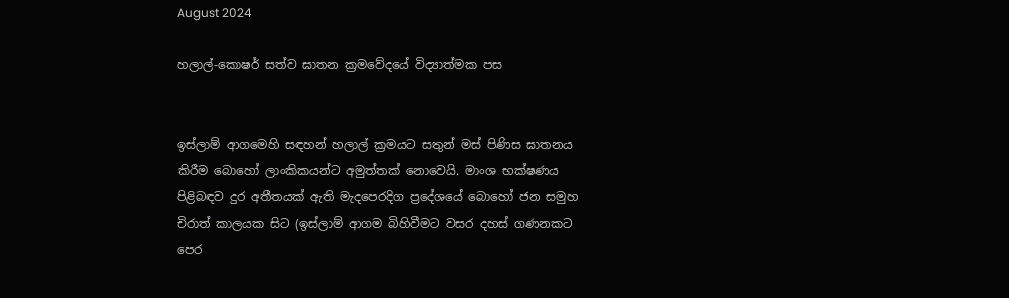August 2024

හලාල්-කොෂර් සත්ව ඝාතන ක්‍රමවේදයේ විද්‍යාත්මක පස


ඉස්ලාම් ආගමෙහි සඳහන් හලාල් ක්‍රමයට සතුන් මස් පිණිස ඝාතනය කිරීම බොහෝ ලාංකිකයන්ට අමුත්තක් නොවෙයි. මාංශ භක්ෂණය පිළිබඳව දුර අතීතයක් ඇති මැදපෙරදිග ප්‍රදේශයේ බොහෝ ජන සමුහ චිරාත් කාලයක සිට (ඉස්ලාම් ආගම බිහිවීමට වසර දහස් ගණනකට පෙර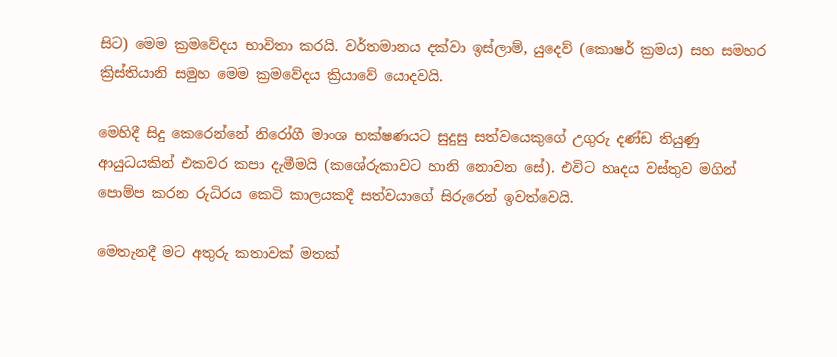සිට) මෙම ක්‍රමවේදය භාවිතා කරයි. වර්තමානය දක්වා ඉස්ලාම්, යුදෙව් (කොෂර් ක්‍රමය) සහ සමහර ක්‍රිස්තියානි සමුහ මෙම ක්‍රමවේදය ක්‍රියාවේ යොදවයි.

මෙහිදී සිදු කෙරෙන්නේ නිරෝගී මාංශ භක්ෂණයට සුදුසු සත්වයෙකුගේ උගුරු දණ්ඩ තියුණු ආයුධයකින් එකවර කපා දැමීමයි (කශේරුකාවට හානි නොවන සේ). එවිට හෘදය වස්තුව මගින් පොම්ප කරන රුධිරය කෙටි කාලයකදී සත්වයාගේ සිරුරෙන් ඉවත්වෙයි.

මෙතැනදී මට අතුරු කතාවක් මතක්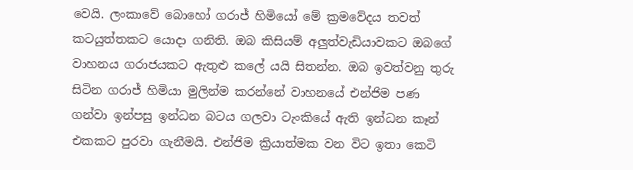වෙයි. ලංකාවේ බොහෝ ගරාජ් හිමියෝ මේ ක්‍රමවේදය තවත් කටයුත්තකට යොදා ගනිති. ඔබ කිසියම් අලුත්වැඩියාවකට ඔබගේ වාහනය ගරාජයකට ඇතුළු කලේ යයි සිතන්න. ඔබ ඉවත්වනු තුරු සිටින ගරාජ් හිමියා මුලින්ම කරන්නේ වාහනයේ එන්ජිම පණ ගන්වා ඉන්පසු ඉන්ධන බටය ගලවා ටැංකියේ ඇති ඉන්ධන කෑන් එකකට පුරවා ගැනීමයි. එන්ජිම ක්‍රියාත්මක වන විට ඉතා කෙටි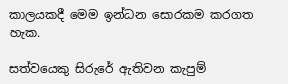කාලයකදී මෙම ඉන්ධන සොරකම කරගත හැක.

සත්වයෙකු සිරුරේ ඇතිවන කැපුම්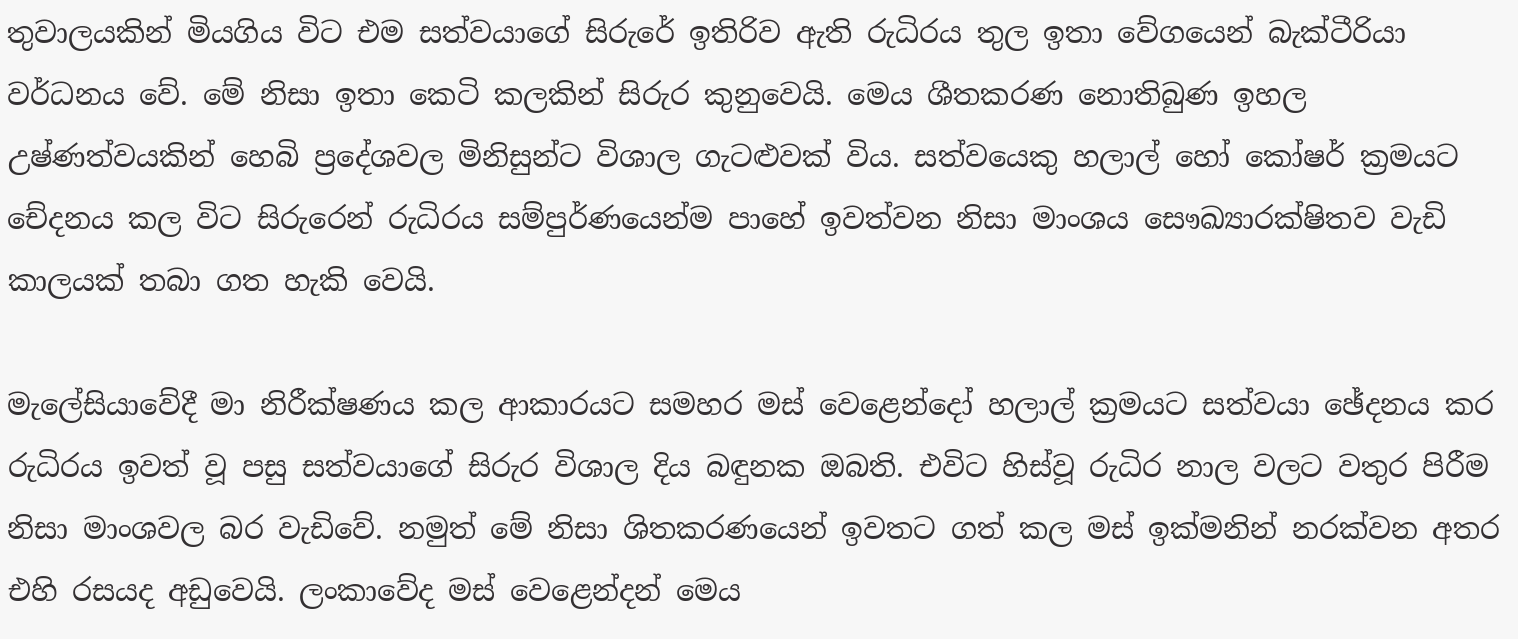තුවාලයකින් මියගිය විට එම සත්වයාගේ සිරුරේ ඉතිරිව ඇති රුධිරය තුල ඉතා වේගයෙන් බැක්ටීරියා වර්ධනය වේ. මේ නිසා ඉතා කෙටි කලකින් සිරුර කුනුවෙයි. මෙය ශීතකරණ නොතිබුණ ඉහල උෂ්ණත්වයකින් හෙබි ප්‍රදේශවල මිනිසුන්ට විශාල ගැටළුවක් විය. සත්වයෙකු හලාල් හෝ කෝෂර් ක්‍රමයට චේදනය කල විට සිරුරෙන් රුධිරය සම්පුර්ණයෙන්ම පාහේ ඉවත්වන නිසා මාංශය සෞඛ්‍යාරක්ෂිතව වැඩි කාලයක් තබා ගත හැකි වෙයි.

මැලේසියාවේදී මා නිරීක්ෂණය කල ආකාරයට සමහර මස් වෙළෙන්දෝ හලාල් ක්‍රමයට සත්වයා ඡේදනය කර රුධිරය ඉවත් වූ පසු සත්වයාගේ සිරුර විශාල දිය බඳුනක ඔබති. එවිට හිස්වූ රුධිර නාල වලට වතුර පිරීම නිසා මාංශවල බර වැඩිවේ. නමුත් මේ නිසා ශිතකරණයෙන් ඉවතට ගත් කල මස් ඉක්මනින් නරක්වන අතර එහි රසයද අඩුවෙයි. ලංකාවේද මස් වෙළෙන්දන් මෙය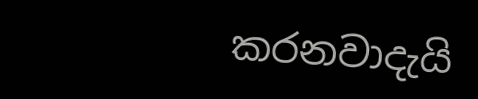කරනවාදැයි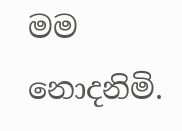මම නොදනිමි.